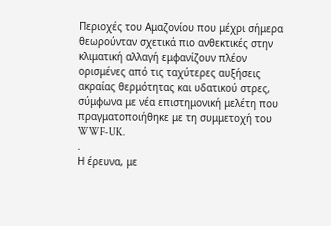Περιοχές του Αμαζονίου που μέχρι σήμερα θεωρούνταν σχετικά πιο ανθεκτικές στην κλιματική αλλαγή εμφανίζουν πλέον ορισμένες από τις ταχύτερες αυξήσεις ακραίας θερμότητας και υδατικού στρες, σύμφωνα με νέα επιστημονική μελέτη που πραγματοποιήθηκε με τη συμμετοχή του WWF-UK.
.
Η έρευνα, με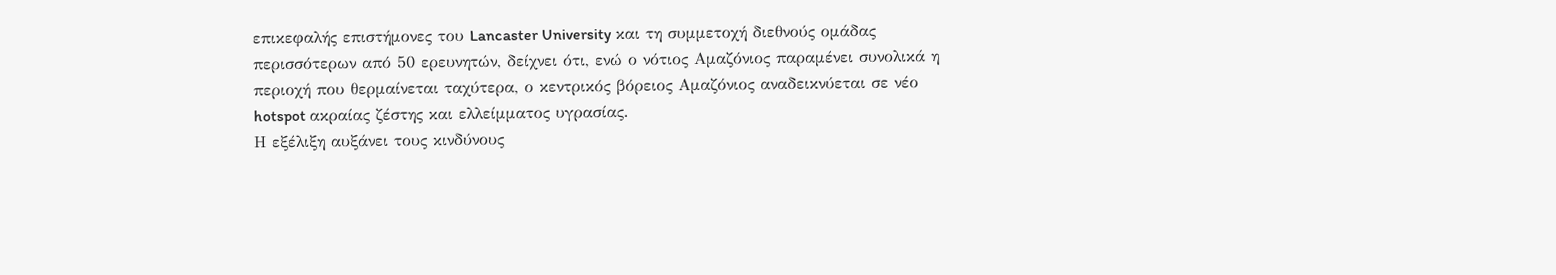επικεφαλής επιστήμονες του Lancaster University και τη συμμετοχή διεθνούς ομάδας περισσότερων από 50 ερευνητών, δείχνει ότι, ενώ ο νότιος Αμαζόνιος παραμένει συνολικά η περιοχή που θερμαίνεται ταχύτερα, ο κεντρικός βόρειος Αμαζόνιος αναδεικνύεται σε νέο hotspot ακραίας ζέστης και ελλείμματος υγρασίας.
Η εξέλιξη αυξάνει τους κινδύνους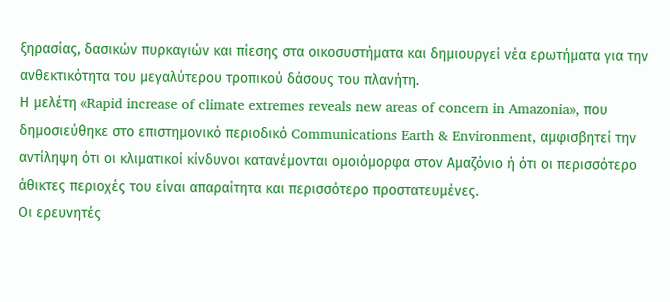ξηρασίας, δασικών πυρκαγιών και πίεσης στα οικοσυστήματα και δημιουργεί νέα ερωτήματα για την ανθεκτικότητα του μεγαλύτερου τροπικού δάσους του πλανήτη.
Η μελέτη «Rapid increase of climate extremes reveals new areas of concern in Amazonia», που δημοσιεύθηκε στο επιστημονικό περιοδικό Communications Earth & Environment, αμφισβητεί την αντίληψη ότι οι κλιματικοί κίνδυνοι κατανέμονται ομοιόμορφα στον Αμαζόνιο ή ότι οι περισσότερο άθικτες περιοχές του είναι απαραίτητα και περισσότερο προστατευμένες.
Οι ερευνητές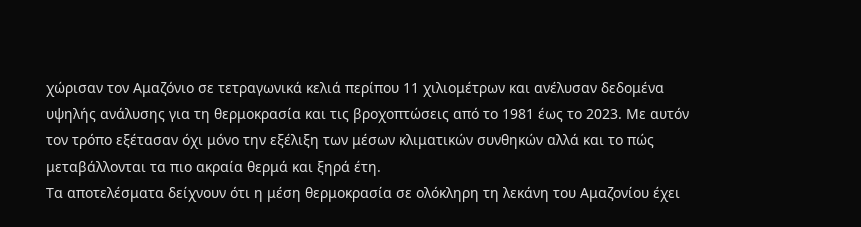χώρισαν τον Αμαζόνιο σε τετραγωνικά κελιά περίπου 11 χιλιομέτρων και ανέλυσαν δεδομένα υψηλής ανάλυσης για τη θερμοκρασία και τις βροχοπτώσεις από το 1981 έως το 2023. Με αυτόν τον τρόπο εξέτασαν όχι μόνο την εξέλιξη των μέσων κλιματικών συνθηκών αλλά και το πώς μεταβάλλονται τα πιο ακραία θερμά και ξηρά έτη.
Τα αποτελέσματα δείχνουν ότι η μέση θερμοκρασία σε ολόκληρη τη λεκάνη του Αμαζονίου έχει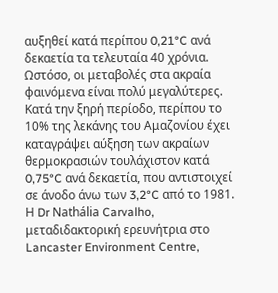αυξηθεί κατά περίπου 0,21°C ανά δεκαετία τα τελευταία 40 χρόνια.
Ωστόσο, οι μεταβολές στα ακραία φαινόμενα είναι πολύ μεγαλύτερες. Κατά την ξηρή περίοδο, περίπου το 10% της λεκάνης του Αμαζονίου έχει καταγράψει αύξηση των ακραίων θερμοκρασιών τουλάχιστον κατά 0,75°C ανά δεκαετία, που αντιστοιχεί σε άνοδο άνω των 3,2°C από το 1981.
Η Dr Nathália Carvalho, μεταδιδακτορική ερευνήτρια στο Lancaster Environment Centre,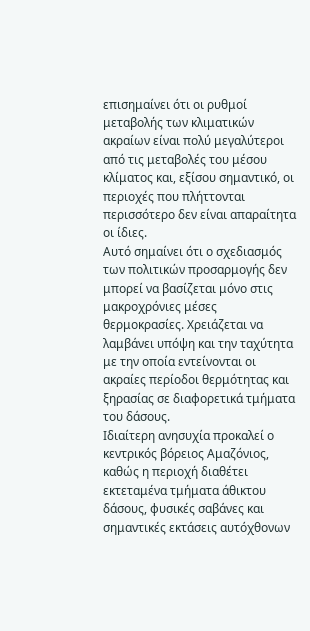επισημαίνει ότι οι ρυθμοί μεταβολής των κλιματικών ακραίων είναι πολύ μεγαλύτεροι από τις μεταβολές του μέσου κλίματος και, εξίσου σημαντικό, οι περιοχές που πλήττονται περισσότερο δεν είναι απαραίτητα οι ίδιες.
Αυτό σημαίνει ότι ο σχεδιασμός των πολιτικών προσαρμογής δεν μπορεί να βασίζεται μόνο στις μακροχρόνιες μέσες θερμοκρασίες. Χρειάζεται να λαμβάνει υπόψη και την ταχύτητα με την οποία εντείνονται οι ακραίες περίοδοι θερμότητας και ξηρασίας σε διαφορετικά τμήματα του δάσους.
Ιδιαίτερη ανησυχία προκαλεί ο κεντρικός βόρειος Αμαζόνιος, καθώς η περιοχή διαθέτει εκτεταμένα τμήματα άθικτου δάσους, φυσικές σαβάνες και σημαντικές εκτάσεις αυτόχθονων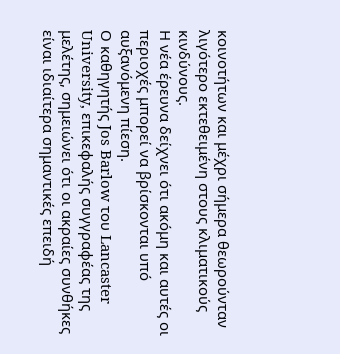κοινοτήτων και μέχρι σήμερα θεωρούνταν λιγότερο εκτεθειμένη στους κλιματικούς κινδύνους.
Η νέα έρευνα δείχνει ότι ακόμη και αυτές οι περιοχές μπορεί να βρίσκονται υπό αυξανόμενη πίεση.
Ο καθηγητής Jos Barlow του Lancaster University, επικεφαλής συγγραφέας της μελέτης, σημειώνει ότι οι ακραίες συνθήκες είναι ιδιαίτερα σημαντικές επειδή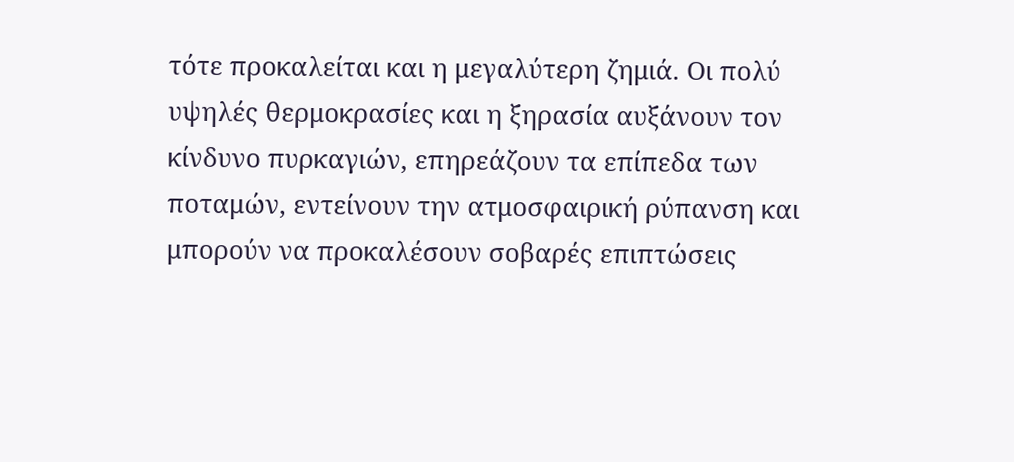τότε προκαλείται και η μεγαλύτερη ζημιά. Οι πολύ υψηλές θερμοκρασίες και η ξηρασία αυξάνουν τον κίνδυνο πυρκαγιών, επηρεάζουν τα επίπεδα των ποταμών, εντείνουν την ατμοσφαιρική ρύπανση και μπορούν να προκαλέσουν σοβαρές επιπτώσεις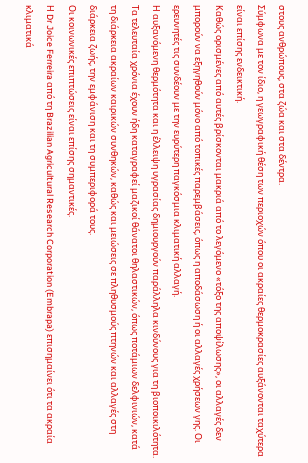στους ανθρώπους, στα ζώα και στα δέντρα.
Σύμφωνα με τον ίδιο, η γεωγραφική θέση των περιοχών όπου οι ακραίες θερμοκρασίες αυξάνονται ταχύτερα είναι επίσης ενδεικτική.
Καθώς ορισμένες από αυτές βρίσκονται μακριά από το λεγόμενο «τόξο της αποψίλωσης», οι αλλαγές δεν μπορούν να εξηγηθούν μόνο από τοπικές παρεμβάσεις, όπως η αποδάσωση ή οι αλλαγές χρήσεων γης. Οι ερευνητές τις συνδέουν με την ευρύτερη παγκόσμια κλιματική αλλαγή.
Η αυξανόμενη θερμότητα και η έλλειψη υγρασίας δημιουργούν παράλληλα κινδύνους για τη βιοποικιλότητα. Τα τελευταία χρόνια έχουν ήδη καταγραφεί μαζικοί θάνατοι θηλαστικών, όπως ποτάμιων δελφινιών, κατά τη διάρκεια ακραίων καιρικών συνθηκών, καθώς και μειώσεις σε πληθυσμούς πτηνών και αλλαγές στη διάρκεια ζωής, την εμφάνιση και τη συμπεριφορά τους.
Οι κοινωνικές επιπτώσεις είναι επίσης σημαντικές.
Η Dr Joice Ferreira από τη Brazilian Agricultural Research Corporation (Embrapa) επισημαίνει ότι τα ακραία κλιματικά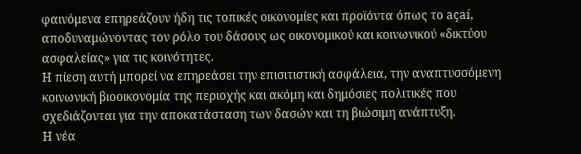φαινόμενα επηρεάζουν ήδη τις τοπικές οικονομίες και προϊόντα όπως το açaí, αποδυναμώνοντας τον ρόλο του δάσους ως οικονομικού και κοινωνικού «δικτύου ασφαλείας» για τις κοινότητες.
Η πίεση αυτή μπορεί να επηρεάσει την επισιτιστική ασφάλεια, την αναπτυσσόμενη κοινωνική βιοοικονομία της περιοχής και ακόμη και δημόσιες πολιτικές που σχεδιάζονται για την αποκατάσταση των δασών και τη βιώσιμη ανάπτυξη.
Η νέα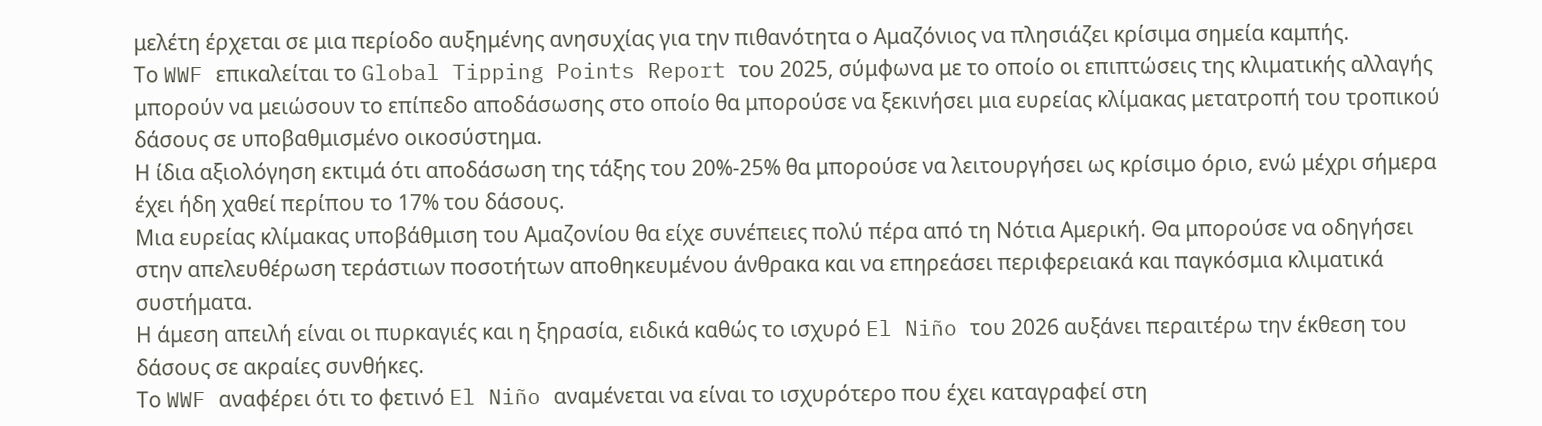μελέτη έρχεται σε μια περίοδο αυξημένης ανησυχίας για την πιθανότητα ο Αμαζόνιος να πλησιάζει κρίσιμα σημεία καμπής.
Το WWF επικαλείται το Global Tipping Points Report του 2025, σύμφωνα με το οποίο οι επιπτώσεις της κλιματικής αλλαγής μπορούν να μειώσουν το επίπεδο αποδάσωσης στο οποίο θα μπορούσε να ξεκινήσει μια ευρείας κλίμακας μετατροπή του τροπικού δάσους σε υποβαθμισμένο οικοσύστημα.
Η ίδια αξιολόγηση εκτιμά ότι αποδάσωση της τάξης του 20%-25% θα μπορούσε να λειτουργήσει ως κρίσιμο όριο, ενώ μέχρι σήμερα έχει ήδη χαθεί περίπου το 17% του δάσους.
Μια ευρείας κλίμακας υποβάθμιση του Αμαζονίου θα είχε συνέπειες πολύ πέρα από τη Νότια Αμερική. Θα μπορούσε να οδηγήσει στην απελευθέρωση τεράστιων ποσοτήτων αποθηκευμένου άνθρακα και να επηρεάσει περιφερειακά και παγκόσμια κλιματικά συστήματα.
Η άμεση απειλή είναι οι πυρκαγιές και η ξηρασία, ειδικά καθώς το ισχυρό El Niño του 2026 αυξάνει περαιτέρω την έκθεση του δάσους σε ακραίες συνθήκες.
Το WWF αναφέρει ότι το φετινό El Niño αναμένεται να είναι το ισχυρότερο που έχει καταγραφεί στη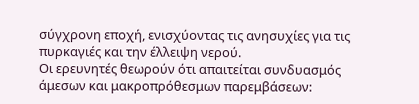σύγχρονη εποχή, ενισχύοντας τις ανησυχίες για τις πυρκαγιές και την έλλειψη νερού.
Οι ερευνητές θεωρούν ότι απαιτείται συνδυασμός άμεσων και μακροπρόθεσμων παρεμβάσεων: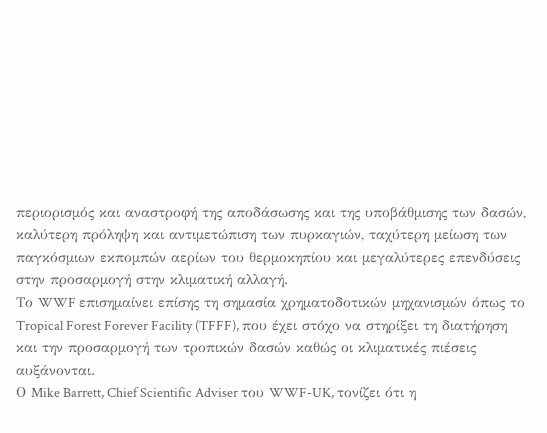περιορισμός και αναστροφή της αποδάσωσης και της υποβάθμισης των δασών, καλύτερη πρόληψη και αντιμετώπιση των πυρκαγιών, ταχύτερη μείωση των παγκόσμιων εκπομπών αερίων του θερμοκηπίου και μεγαλύτερες επενδύσεις στην προσαρμογή στην κλιματική αλλαγή.
Το WWF επισημαίνει επίσης τη σημασία χρηματοδοτικών μηχανισμών όπως το Tropical Forest Forever Facility (TFFF), που έχει στόχο να στηρίξει τη διατήρηση και την προσαρμογή των τροπικών δασών καθώς οι κλιματικές πιέσεις αυξάνονται.
Ο Mike Barrett, Chief Scientific Adviser του WWF-UK, τονίζει ότι η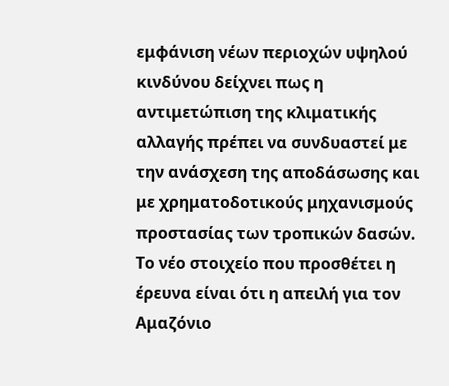εμφάνιση νέων περιοχών υψηλού κινδύνου δείχνει πως η αντιμετώπιση της κλιματικής αλλαγής πρέπει να συνδυαστεί με την ανάσχεση της αποδάσωσης και με χρηματοδοτικούς μηχανισμούς προστασίας των τροπικών δασών.
Το νέο στοιχείο που προσθέτει η έρευνα είναι ότι η απειλή για τον Αμαζόνιο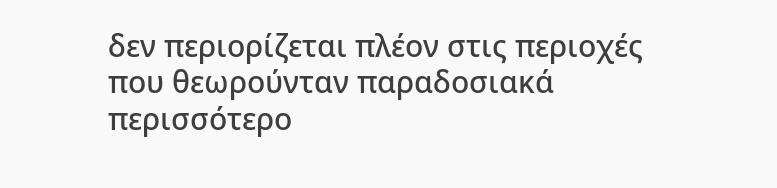δεν περιορίζεται πλέον στις περιοχές που θεωρούνταν παραδοσιακά περισσότερο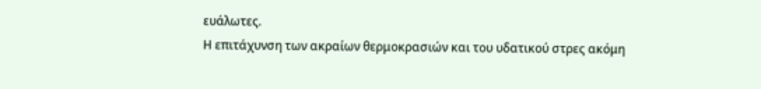ευάλωτες.
Η επιτάχυνση των ακραίων θερμοκρασιών και του υδατικού στρες ακόμη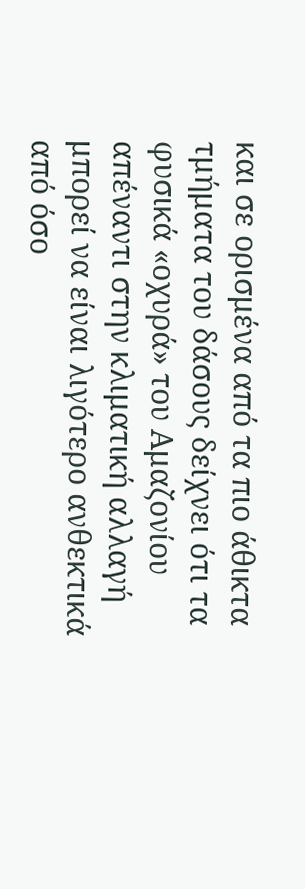και σε ορισμένα από τα πιο άθικτα τμήματα του δάσους δείχνει ότι τα φυσικά «οχυρά» του Αμαζονίου απέναντι στην κλιματική αλλαγή μπορεί να είναι λιγότερο ανθεκτικά από όσο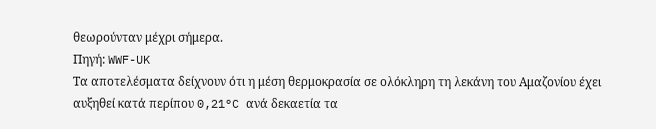θεωρούνταν μέχρι σήμερα.
Πηγή: WWF-UK
Τα αποτελέσματα δείχνουν ότι η μέση θερμοκρασία σε ολόκληρη τη λεκάνη του Αμαζονίου έχει αυξηθεί κατά περίπου 0,21°C ανά δεκαετία τα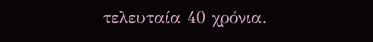τελευταία 40 χρόνια.